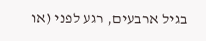בגיל ארבעים, רגע לפני (או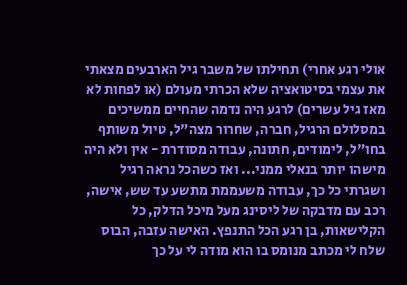אולי רגע אחרי) תחילתו של משבר גיל הארבעים מצאתי את עצמי בסיטואציה שלא הכרתי מעולם (או לפחות לא מאז גיל עשרים) לרגע היה נדמה שהחיים ממשיכים במסלולם הרגיל, חברה, שחרור מצה"ל, טיול משותף בחו"ל, לימודים, חתונה, עבודה מסודרת - אין ולא היה מישהו יותר בנאלי ממני... ואז כשהכל נראה רגיל ושגרתי כל כך, עבודה משעממת מתשע עד שש, אישה, רכב עם מדבקה של ליסינג מעל מיכל הדלק, כל הקלישאות, בן רגע הכל התנפץ. האישה עזבה, הבוס שלח לי מכתב מנומס בו הוא מודה לי על כך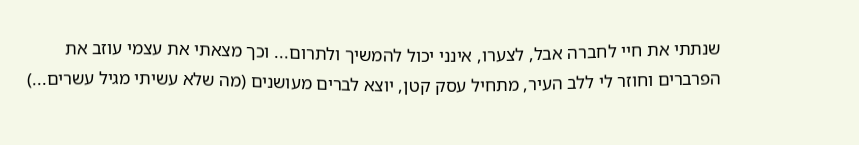שנתתי את חיי לחברה אבל, לצערו, אינני יכול להמשיך ולתרום... וכך מצאתי את עצמי עוזב את הפרברים וחוזר לי ללב העיר, מתחיל עסק קטן, יוצא לברים מעושנים (מה שלא עשיתי מגיל עשרים...)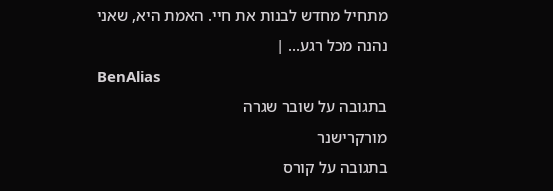מתחיל מחדש לבנות את חיי. האמת היא, שאני נהנה מכל רגע... |
BenAlias
בתגובה על שובר שגרה
מורקרישנר
בתגובה על קורס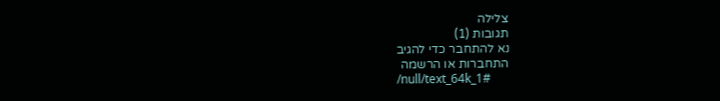צלילה
תגובות (1)
נא להתחבר כדי להגיב
התחברות או הרשמה
/null/text_64k_1#